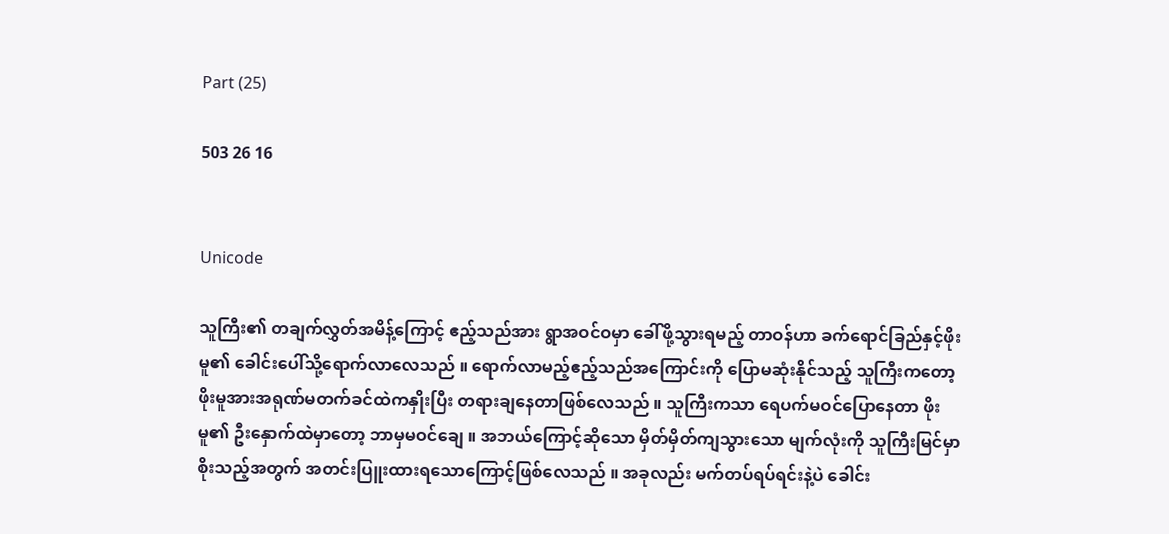Part (25)

503 26 16


Unicode

သူကြီး၏ တချက်လွှတ်အမိန့်ကြောင့် ဧည့်သည်အား ရွာအဝင်ဝမှာ ခေါ်ဖို့သွားရမည့် တာဝန်ဟာ ခက်ရောင်ခြည်နှင့်ဖိုးမူ၏ ခေါင်းပေါ်သို့ရောက်လာလေသည် ။ ရောက်လာမည့်ဧည့်သည်အကြောင်းကို ပြောမဆုံးနိုင်သည့် သူကြီးကတော့ ဖိုးမူအားအရုဏ်မတက်ခင်ထဲကနှိုးပြီး တရားချနေတာဖြစ်လေသည် ။ သူကြီးကသာ ရေပက်မဝင်ပြောနေတာ ဖိုးမူ၏ ဦးနှောက်ထဲမှာတော့ ဘာမှမဝင်ချေ ။ အဘယ်ကြောင့်ဆိုသော မှိတ်မှိတ်ကျသွားသော မျက်လုံးကို သူကြီးမြင်မှာ စိုးသည့်အတွက် အတင်းပြူးထားရသောကြောင့်ဖြစ်လေသည် ။ အခုလည်း မက်တပ်ရပ်ရင်းနဲ့ပဲ ခေါင်း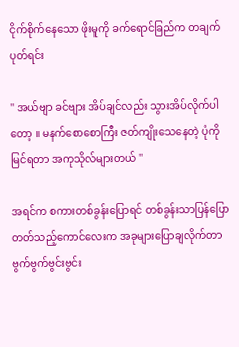ငိုက်စိုက်နေသော ဖိုးမူကို ခက်ရောင်ခြည်က တချက်ပုတ်ရင်း

'' အယ်ဗျာ ခင်ဗျား အိပ်ချင်လည်း သွားအိပ်လိုက်ပါတော့ ။ မနက်စောစောကြီး ဇတ်ကျိုးသေနေတဲ့ ပုံကို မြင်ရတာ အကုသိုလ်များတယ် ''

အရင်က စကားတစ်ခွန်းပြောရင် တစ်ခွန်းသာပြန်ပြောတတ်သည့်ကောင်လေးက အခုများပြောချလိုက်တာ ဗွက်ဗွက်ဗွင်းဗွင်း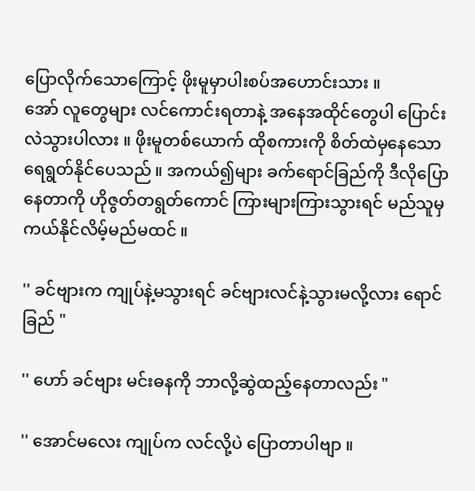ပြောလိုက်သောကြောင့် ဖိုးမူမှာပါးစပ်အဟောင်းသား ။
အော် လူတွေများ လင်ကောင်းရတာနဲ့ အနေအထိုင်တွေပါ ပြောင်းလဲသွားပါလား ။ ဖိုးမူတစ်ယောက် ထိုစကားကို စိတ်ထဲမှနေသော ရေရွတ်နိုင်ပေသည် ။ အကယ်၍များ ခက်ရောင်ခြည်ကို ဒီလိုပြောနေတာကို ဟိုဇွတ်တရွတ်ကောင် ကြားများကြားသွားရင် မည်သူမှ ကယ်နိုင်လိမ့်မည်မထင် ။

'' ခင်ဗျားက ကျုပ်နဲ့မသွားရင် ခင်ဗျားလင်နဲ့သွားမလို့လား ရောင်ခြည် "

'' ဟော် ခင်ဗျား မင်းဓနကို ဘာလို့ဆွဲထည့်နေတာလည်း "

'' အောင်မလေး ကျုပ်က လင်လို့ပဲ ပြောတာပါဗျာ ။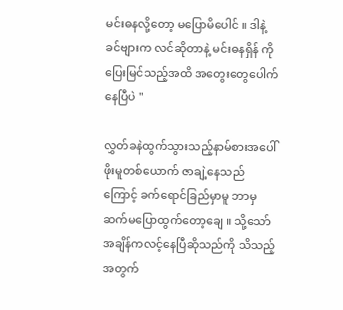မင်းဓနလို့တော့ မပြောမိပေါင် ။ ဒါနဲ့ ခင်ဗျားက လင်ဆိုတာနဲ့ မင်းဓနရှိန် ကို ပြေးမြင်သည့်အထိ အတွေးတွေပေါက်နေပြီပဲ "

လွှတ်ခနဲထွက်သွားသည့်နာမ်စားအပေါ် ဖိုးမူတစ်ယောက် ဇာချဲ့နေသည်ကြောင့် ခက်ရောင်ခြည်မှာမူ ဘာမှဆက်မပြောထွက်တော့ချေ ။ သို့သော် အချိန်ကလင့်နေပြီဆိုသည်ကို သိသည့်အတွက်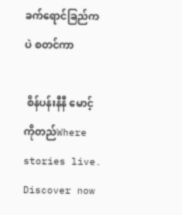ခက်ရောင်ခြည်ကပဲ စတင်ကာ

 စိန်ပန်းနီနီ မောင့်ကိုတည်Where stories live. Discover now